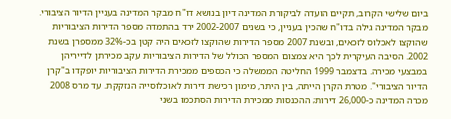ביום שלישי הקרוב, תקיים הועדה לביקורת המדינה דיון בנושא דו"ח מבקר המדינה בעניין הדיור הציבורי. מבקר המדינה גילה בדו"ח שהכין בעניין, כי בשנים 2002-2007 ירד בהתמדה מספר הדירות הציבוריות שהוקצו לאכלוס לזכאים, ובשנת 2007 מספר הדירות שהוקצו לזכאים היה קטן בכ-32% ממספרן בשנת 2002. הסיבה העיקרית לכך היא צמצום המספר הכולל של הדירות הציבוריות עקב מכירתן לדייריהן במבצעי מכירה. בדצמבר 1999 החליטה הממשלה כי הכספים ממכירת הדירות הציבוריות יופקדו ב"קרן הדיור הציבורי". מטרת הקרן הייתה, בין היתר, מימון רכישת דירות לאוכלוסייה הנזקקת. עד מרס 2008 מכרה המדינה כ-26,000 דירות; ההכנסות ממכירת הדירות הסתכמו בשני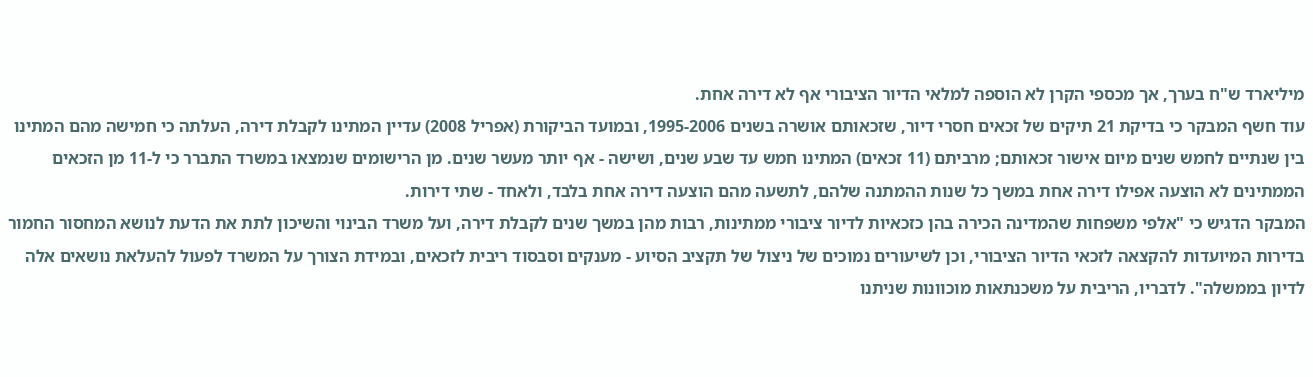מיליארד ש"ח בערך, אך מכספי הקרן לא הוספה למלאי הדיור הציבורי אף לא דירה אחת.
עוד חשף המבקר כי בדיקת 21 תיקים של זכאים חסרי דיור, שזכאותם אושרה בשנים 1995-2006, ובמועד הביקורת (אפריל 2008) עדיין המתינו לקבלת דירה, העלתה כי חמישה מהם המתינו בין שנתיים לחמש שנים מיום אישור זכאותם; מרביתם (11 זכאים) המתינו חמש עד שבע שנים, ושישה - אף יותר מעשר שנים. מן הרישומים שנמצאו במשרד התברר כי ל-11 מן הזכאים הממתינים לא הוצעה אפילו דירה אחת במשך כל שנות ההמתנה שלהם, לתשעה מהם הוצעה דירה אחת בלבד, ולאחד - שתי דירות.
המבקר הדגיש כי "אלפי משפחות שהמדינה הכירה בהן כזכאיות לדיור ציבורי ממתינות, רבות מהן במשך שנים לקבלת דירה, ועל משרד הבינוי והשיכון לתת את הדעת לנושא המחסור החמור בדירות המיועדות להקצאה לזכאי הדיור הציבורי, וכן לשיעורים נמוכים של ניצול של תקציב הסיוע - מענקים וסבסוד ריבית לזכאים, ובמידת הצורך על המשרד לפעול להעלאת נושאים אלה לדיון בממשלה". לדבריו, הריבית על משכנתאות מוכוונות שניתנו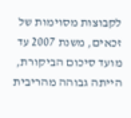לקבוצות מסוימות של זכאים, משנת 2007 עד מועד סיכום הביקורת, הייתה גבוהה מהריבית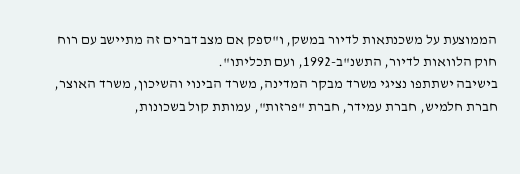הממוצעת על משכנתאות לדיור במשק, ו"ספק אם מצב דברים זה מתיישב עם רוח חוק הלוואות לדיור, התשנ"ב-1992, ועם תכליתו".
בישיבה ישתתפו נציגי משרד מבקר המדינה, משרד הבינוי והשיכון, משרד האוצר, חברת חלמיש, חברת עמידר, חברת "פרזות", עמותת קול בשכונות,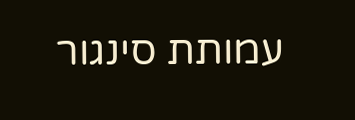עמותת סינגור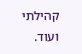קהילתי ועוד.